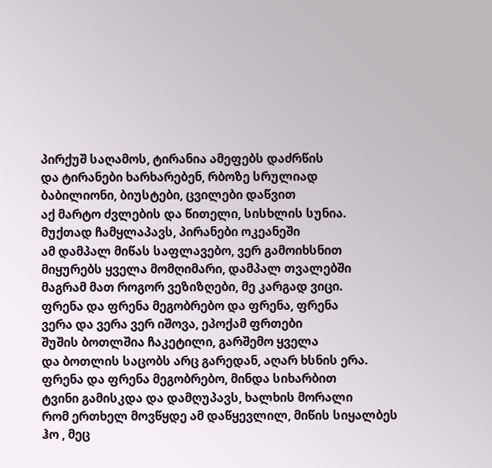პირქუშ საღამოს, ტირანია ამეფებს დაძრწის
და ტირანები ხარხარებენ, რბოზე სრულიად
ბაბილიონი, ბიუსტები, ცვილები დაწვით
აქ მარტო ძვლების და წითელი, სისხლის სუნია.
მუქთად ჩამყლაპავს, პირანები ოკეანეში
ამ დამპალ მიწას საფლავებო, ვერ გამოიხსნით
მიყურებს ყველა მომღიმარი, დამპალ თვალებში
მაგრამ მათ როგორ ვეზიზღები, მე კარგად ვიცი.
ფრენა და ფრენა მეგობრებო და ფრენა, ფრენა
ვერა და ვერა ვერ იშოვა, ეპოქამ ფრთები
შუშის ბოთლშია ჩაკეტილი, გარშემო ყველა
და ბოთლის საცობს არც გარედან, აღარ ხსნის ერა.
ფრენა და ფრენა მეგობრებო, მინდა სიხარბით
ტვინი გამისკდა და დამღუპავს, ხალხის მორალი
რომ ერთხელ მოვწყდე ამ დაწყევლილ, მიწის სიყალბეს
ჰო , მეც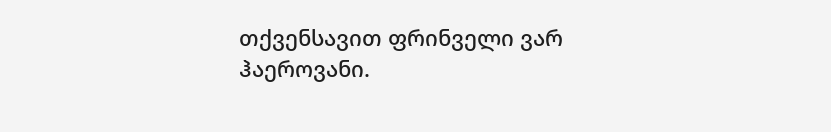თქვენსავით ფრინველი ვარ ჰაეროვანი.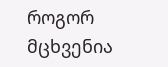როგორ მცხვენია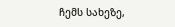ჩემს სახეზე,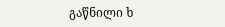გაწნილი ხ